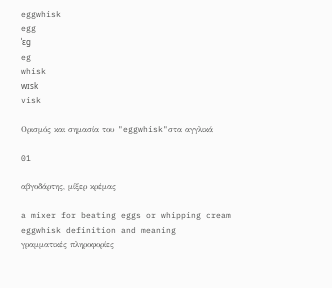eggwhisk
egg
ˈɛg
eg
whisk
wɪsk
visk

Ορισμός και σημασία του "eggwhisk"στα αγγλικά

01

αβγοδάρτης, μίξερ κρέμας

a mixer for beating eggs or whipping cream
eggwhisk definition and meaning
γραμματικές πληροφορίες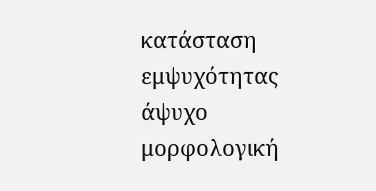κατάσταση εμψυχότητας
άψυχο
μορφολογική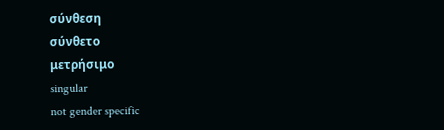σύνθεση
σύνθετο
μετρήσιμο
singular
not gender specific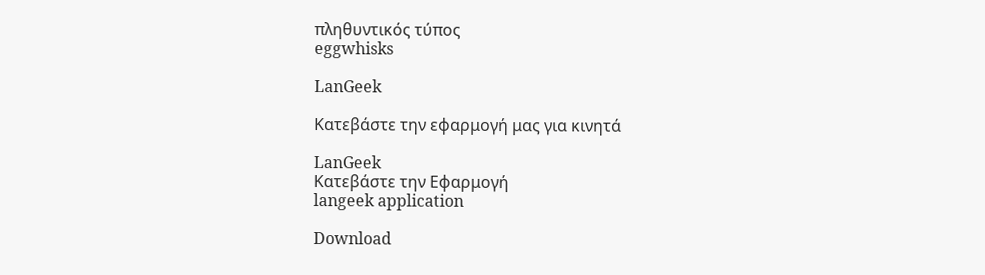πληθυντικός τύπος
eggwhisks

LanGeek

Κατεβάστε την εφαρμογή μας για κινητά

LanGeek
Κατεβάστε την Εφαρμογή
langeek application

Download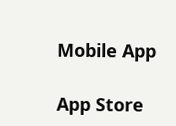Mobile App

App Store